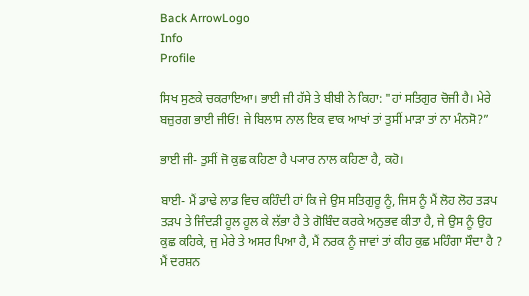Back ArrowLogo
Info
Profile

ਸਿਖ ਸੁਣਕੇ ਚਕਰਾਇਆ। ਭਾਈ ਜੀ ਹੱਸੇ ਤੇ ਬੀਬੀ ਨੇ ਕਿਹਾ: "ਹਾਂ ਸਤਿਗੁਰ ਚੋਜੀ ਹੈ। ਮੇਰੇ ਬਜ਼ੁਰਗ ਭਾਈ ਜੀਓ! ਜੇ ਬਿਲਾਸ ਨਾਲ ਇਕ ਵਾਕ ਆਖਾਂ ਤਾਂ ਤੁਸੀਂ ਮਾੜਾ ਤਾਂ ਨਾ ਮੰਨਸੋ?”

ਭਾਈ ਜੀ- ਤੁਸੀਂ ਜੋ ਕੁਛ ਕਹਿਣਾ ਹੈ ਪ੍ਯਾਰ ਨਾਲ ਕਹਿਣਾ ਹੈ, ਕਹੋ।

ਬਾਈ- ਮੈਂ ਡਾਢੇ ਲਾਡ ਵਿਚ ਕਹਿੰਦੀ ਹਾਂ ਕਿ ਜੇ ਉਸ ਸਤਿਗੁਰੂ ਨੂੰ, ਜਿਸ ਨੂੰ ਮੈਂ ਲੋਹ ਲੋਹ ਤੜਪ ਤੜਪ ਤੇ ਜਿੰਦੜੀ ਹੂਲ ਹੂਲ ਕੇ ਲੱਭਾ ਹੈ ਤੇ ਗੋਬਿੰਦ ਕਰਕੇ ਅਨੁਭਵ ਕੀਤਾ ਹੈ, ਜੇ ਉਸ ਨੂੰ ਉਹ ਕੁਛ ਕਹਿਕੇ, ਜੁ ਮੇਰੇ ਤੇ ਅਸਰ ਪਿਆ ਹੈ, ਮੈਂ ਨਰਕ ਨੂੰ ਜਾਵਾਂ ਤਾਂ ਕੀਹ ਕੁਛ ਮਹਿੰਗਾ ਸੌਦਾ ਹੈ ? ਮੈਂ ਦਰਸ਼ਨ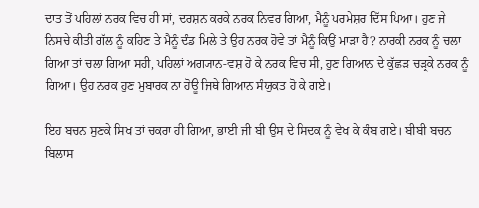ਦਾਤ ਤੋਂ ਪਹਿਲਾਂ ਨਰਕ ਵਿਚ ਹੀ ਸਾਂ, ਦਰਸ਼ਨ ਕਰਕੇ ਨਰਕ ਨਿਵਰ ਗਿਆ, ਮੈਨੂੰ ਪਰਮੇਸ਼ਰ ਦਿੱਸ ਪਿਆ। ਹੁਣ ਜੇ ਨਿਸਚੇ ਕੀਤੀ ਗੱਲ ਨੂੰ ਕਹਿਣ ਤੇ ਮੈਨੂੰ ਦੰਡ ਮਿਲੇ ਤੇ ਉਹ ਨਰਕ ਹੋਵੇ ਤਾਂ ਮੈਨੂੰ ਕਿਉਂ ਮਾੜਾ ਹੈ? ਨਾਰਕੀ ਨਰਕ ਨੂੰ ਚਲਾ ਗਿਆ ਤਾਂ ਚਲਾ ਗਿਆ ਸਹੀ, ਪਹਿਲਾਂ ਅਗ੍ਯਾਨ-ਵਸ਼ ਹੋ ਕੇ ਨਰਕ ਵਿਚ ਸੀ, ਹੁਣ ਗਿਆਨ ਦੇ ਕੁੱਛੜ ਚੜ੍ਰਕੇ ਨਰਕ ਨੂੰ ਗਿਆ। ਉਹ ਨਰਕ ਹੁਣ ਮੁਬਾਰਕ ਨਾ ਹੋਊ ਜਿਥੇ ਗਿਆਨ ਸੰਯੁਕਤ ਹੋ ਕੇ ਗਏ।

ਇਹ ਬਚਨ ਸੁਣਕੇ ਸਿਖ ਤਾਂ ਚਕਰਾ ਹੀ ਗਿਆ, ਭਾਈ ਜੀ ਬੀ ਉਸ ਦੇ ਸਿਦਕ ਨੂੰ ਵੇਖ ਕੇ ਕੰਬ ਗਏ। ਬੀਬੀ ਬਚਨ ਬਿਲਾਸ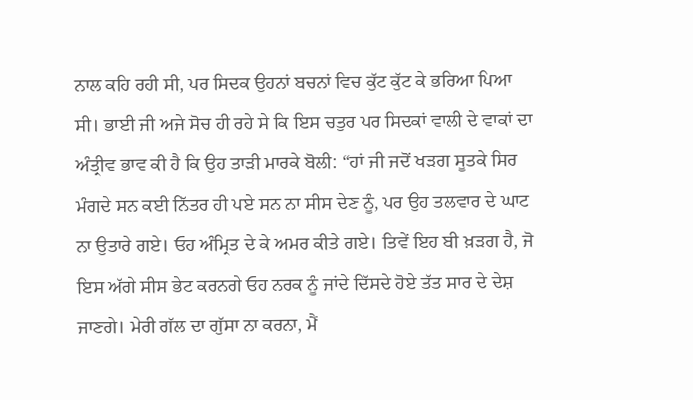ਨਾਲ ਕਹਿ ਰਹੀ ਸੀ, ਪਰ ਸਿਦਕ ਉਹਨਾਂ ਬਚਨਾਂ ਵਿਚ ਕੁੱਟ ਕੁੱਟ ਕੇ ਭਰਿਆ ਪਿਆ ਸੀ। ਭਾਈ ਜੀ ਅਜੇ ਸੋਚ ਹੀ ਰਹੇ ਸੇ ਕਿ ਇਸ ਚਤੁਰ ਪਰ ਸਿਦਕਾਂ ਵਾਲੀ ਦੇ ਵਾਕਾਂ ਦਾ ਅੰਤ੍ਰੀਵ ਭਾਵ ਕੀ ਹੈ ਕਿ ਉਹ ਤਾੜੀ ਮਾਰਕੇ ਬੋਲੀ: “ਹਾਂ ਜੀ ਜਦੋਂ ਖੜਗ ਸੂਤਕੇ ਸਿਰ ਮੰਗਦੇ ਸਨ ਕਈ ਨਿੱਤਰ ਹੀ ਪਏ ਸਨ ਨਾ ਸੀਸ ਦੇਣ ਨੂੰ, ਪਰ ਉਹ ਤਲਵਾਰ ਦੇ ਘਾਟ ਨਾ ਉਤਾਰੇ ਗਏ। ਓਹ ਅੰਮ੍ਰਿਤ ਦੇ ਕੇ ਅਮਰ ਕੀਤੇ ਗਏ। ਤਿਵੇਂ ਇਹ ਬੀ ਖ਼ੜਗ ਹੈ, ਜੋ ਇਸ ਅੱਗੇ ਸੀਸ ਭੇਟ ਕਰਨਗੇ ਓਹ ਨਰਕ ਨੂੰ ਜਾਂਦੇ ਦਿੱਸਦੇ ਹੋਏ ਤੱਤ ਸਾਰ ਦੇ ਦੇਸ਼ ਜਾਣਗੇ। ਮੇਰੀ ਗੱਲ ਦਾ ਗੁੱਸਾ ਨਾ ਕਰਨਾ, ਮੈਂ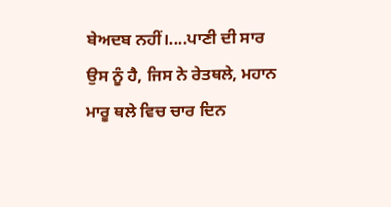ਬੇਅਦਬ ਨਹੀਂ।....ਪਾਣੀ ਦੀ ਸਾਰ ਉਸ ਨੂੰ ਹੈ, ਜਿਸ ਨੇ ਰੇਤਥਲੇ, ਮਹਾਨ ਮਾਰੂ ਥਲੇ ਵਿਚ ਚਾਰ ਦਿਨ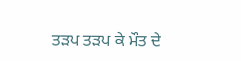ਤੜਪ ਤੜਪ ਕੇ ਮੌਤ ਦੇ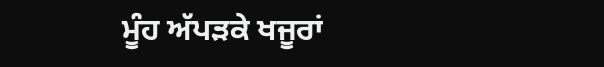ਮੂੰਹ ਅੱਪੜਕੇ ਖਜੂਰਾਂ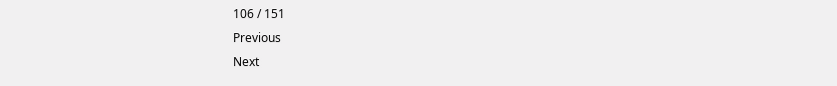106 / 151
Previous
Next